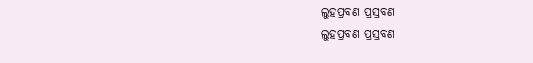ଲୁହପ୍ରବଣ ପ୍ରସ୍ରବଣ
ଲୁହପ୍ରବଣ ପ୍ରସ୍ରବଣ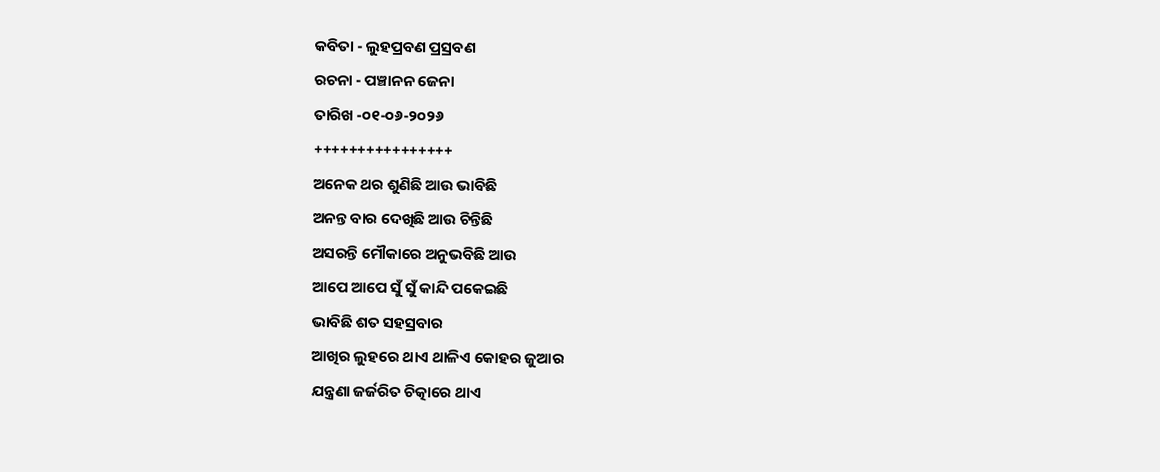କବିତା - ଲୁହପ୍ରବଣ ପ୍ରସ୍ରବଣ
ରଚନା - ପଞ୍ଚାନନ ଜେନା
ତାରିଖ -୦୧-୦୬-୨୦୨୬
++++++++++++++++
ଅନେକ ଥର ଶୁଣିଛି ଆଉ ଭାବିଛି
ଅନନ୍ତ ବାର ଦେଖିଛି ଆଉ ଚିନ୍ତିଛି
ଅସରନ୍ତି ମୌକାରେ ଅନୁଭବିଛି ଆଉ
ଆପେ ଆପେ ସୁଁ ସୁଁ କାନ୍ଦି ପକେଇଛି
ଭାବିଛି ଶତ ସହସ୍ରବାର
ଆଖିର ଲୁହରେ ଥାଏ ଥାଳିଏ କୋହର ଜୁଆର
ଯନ୍ତ୍ରଣା ଜର୍ଜରିତ ଚିତ୍କାରେ ଥାଏ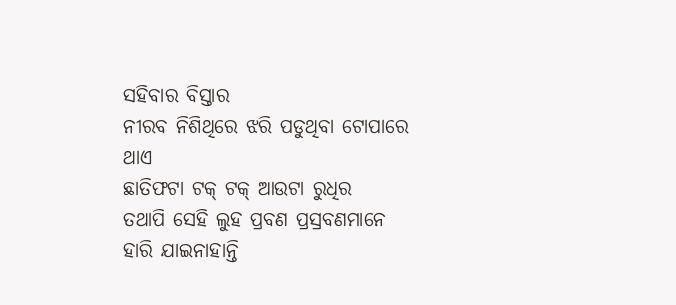ସହିବାର ବିସ୍ତାର
ନୀରବ ନିଶିଥିରେ ଝରି ପଡୁଥିବା ଟୋପାରେ
ଥାଏ
ଛାତିଫଟା ଟକ୍ ଟକ୍ ଆଉଟା ରୁଧିର
ତଥାପି ସେହି ଲୁହ ପ୍ରବଣ ପ୍ରସ୍ରବଣମାନେ
ହାରି ଯାଇନାହାନ୍ତି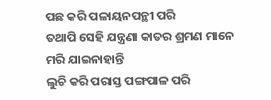ପଛ କରି ପଳାୟନପନ୍ଥୀ ପରି
ତଥାପି ସେହି ଯନ୍ତ୍ରଣା କାତର ଶ୍ରମଣ ମାନେ
ମରି ଯାଇନାହାନ୍ତି
ଲୁଚି କରି ପରାସ୍ତ ପଙ୍ଗପାଳ ପରି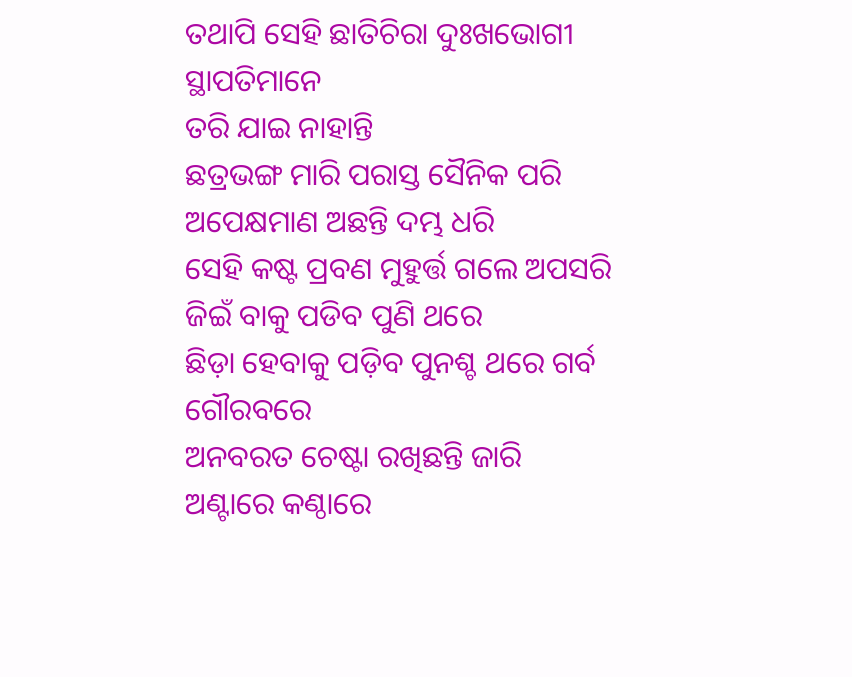ତଥାପି ସେହି ଛାତିଚିରା ଦୁଃଖଭୋଗୀ ସ୍ଥାପତିମାନେ
ତରି ଯାଇ ନାହାନ୍ତି
ଛତ୍ରଭଙ୍ଗ ମାରି ପରାସ୍ତ ସୈନିକ ପରି
ଅପେକ୍ଷମାଣ ଅଛନ୍ତି ଦମ୍ଭ ଧରି
ସେହି କଷ୍ଟ ପ୍ରବଣ ମୁହୁର୍ତ୍ତ ଗଲେ ଅପସରି
ଜିଇଁ ବାକୁ ପଡିବ ପୁଣି ଥରେ
ଛିଡ଼ା ହେବାକୁ ପଡ଼ିବ ପୁନଶ୍ଚ ଥରେ ଗର୍ବ ଗୌରବରେ
ଅନବରତ ଚେଷ୍ଟା ରଖିଛନ୍ତି ଜାରି
ଅଣ୍ଟାରେ କଣ୍ଠାରେ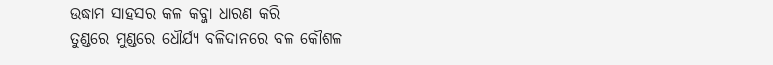ଉଦ୍ଧାମ ସାହସର କଳ କବ୍ଜା ଧାରଣ କରି
ତୁଣ୍ଡରେ ମୁଣ୍ଡରେ ଧୌର୍ଯ୍ୟ ବଳିଦାନରେ ବଳ କୌଶଳ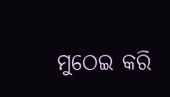ମୁଠେଇ କରି